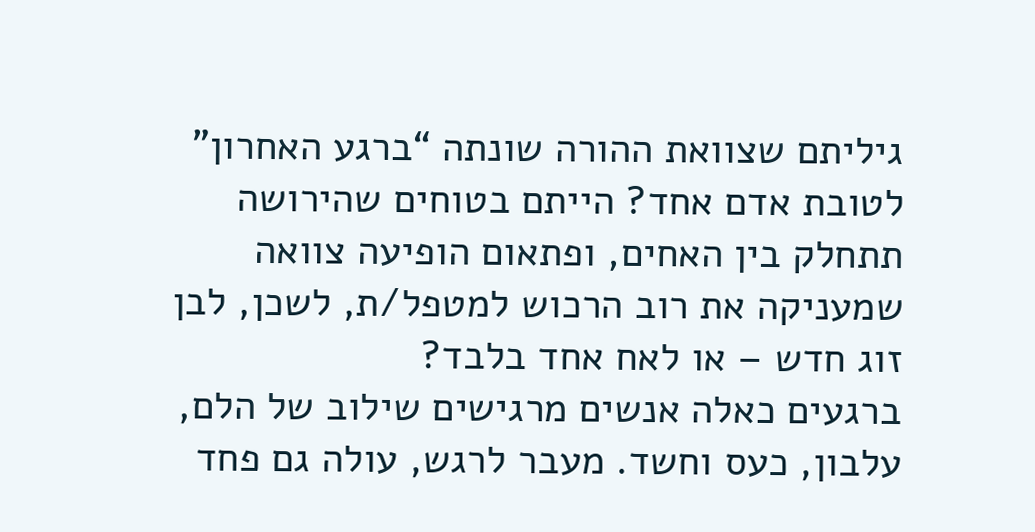גיליתם שצוואת ההורה שונתה “ברגע האחרון” לטובת אדם אחד? הייתם בטוחים שהירושה תתחלק בין האחים, ופתאום הופיעה צוואה שמעניקה את רוב הרכוש למטפל/ת, לשכן, לבן זוג חדש – או לאח אחד בלבד?
ברגעים כאלה אנשים מרגישים שילוב של הלם, עלבון, כעס וחשד. מעבר לרגש, עולה גם פחד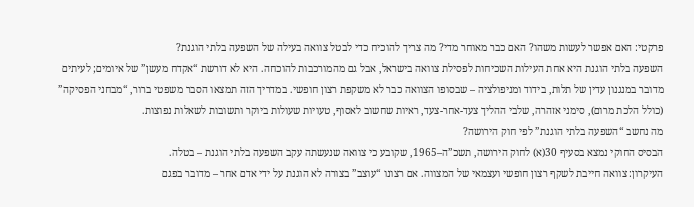פרקטי: האם אפשר לעשות משהו? האם כבר מאוחר מדי? מה צריך להוכיח כדי לבטל צוואה בעילה של השפעה בלתי הוגנת?
השפעה בלתי הוגנת היא אחת העילות השכיחות לפסילת צוואה בישראל, אבל גם מהמורכבות להוכחה. היא לא דורשת “אקדח מעשן” של איומים; לעיתים מדובר במנגנון עדין של תלות, בידוד ומניפולציה – שבסופו הצוואה כבר לא משקפת רצון חופשי. במדריך הזה תמצאו הסבר משפטי ברור, “מבחני הפסיקה” (כולל הלכת מרום), סימני אזהרה, שלבי ההליך צעד-אחר-צעד, ראיות שחשוב לאסוף, טעויות שעולות ביוקר ותשובות לשאלות נפוצות.
מה נחשב “השפעה בלתי הוגנת” לפי חוק הירושה?
הבסיס החוקי נמצא בסעיף 30(א) לחוק הירושה, תשכ”ה–1965, שקובע כי צוואה שנעשתה עקב השפעה בלתי הוגנת – בטלה.
העיקרון: צוואה חייבת לשקף רצון חופשי ועצמאי של המצווה. אם רצונו “עוצב” בצורה לא הוגנת על ידי אדם אחר – מדובר בפגם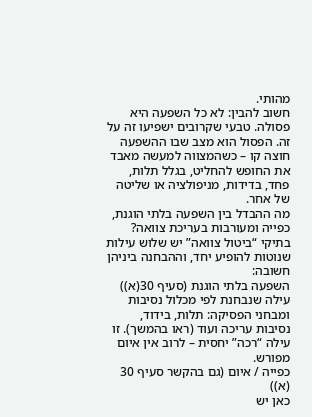מהותי.
חשוב להבין: לא כל השפעה היא פסולה. טבעי שקרובים ישפיעו זה על זה. הפסול הוא מצב שבו ההשפעה חוצה קו – כשהמצווה למעשה מאבד את החופש להחליט, בגלל תלות, פחד, בדידות, מניפולציה או שליטה של אחר.
מה ההבדל בין השפעה בלתי הוגנת, כפייה ומעורבות בעריכת צוואה?
בתיקי “ביטול צוואה” יש שלוש עילות שנוטות להופיע יחד, וההבחנה ביניהן חשובה:
השפעה בלתי הוגנת (סעיף 30(א))
עילה שנבחנת לפי מכלול נסיבות ומבחני הפסיקה: תלות, בידוד, נסיבות עריכה ועוד (ראו בהמשך). זו עילה “רכה” יחסית – לרוב אין איום מפורש.
כפייה / איום (גם בהקשר סעיף 30 (א))
כאן יש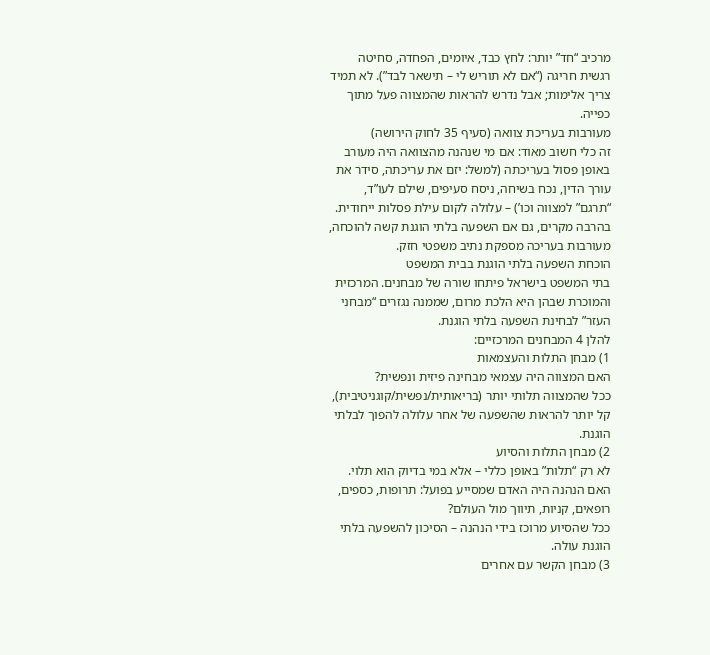מרכיב “חד” יותר: לחץ כבד, איומים, הפחדה, סחיטה רגשית חריגה (“אם לא תוריש לי – תישאר לבד”). לא תמיד צריך אלימות; אבל נדרש להראות שהמצווה פעל מתוך כפייה.
מעורבות בעריכת צוואה (סעיף 35 לחוק הירושה)
זה כלי חשוב מאוד: אם מי שנהנה מהצוואה היה מעורב באופן פסול בעריכתה (למשל: יזם את עריכתה, סידר את עורך הדין, נכח בשיחה, ניסח סעיפים, שילם לעו”ד, “תרגם” למצווה וכו’) – עלולה לקום עילת פסלות ייחודית.
בהרבה מקרים, גם אם השפעה בלתי הוגנת קשה להוכחה, מעורבות בעריכה מספקת נתיב משפטי חזק.
הוכחת השפעה בלתי הוגנת בבית המשפט
בתי המשפט בישראל פיתחו שורה של מבחנים. המרכזית והמוכרת שבהן היא הלכת מרום, שממנה נגזרים “מבחני העזר” לבחינת השפעה בלתי הוגנת.
להלן 4 המבחנים המרכזיים:
1) מבחן התלות והעצמאות
האם המצווה היה עצמאי מבחינה פיזית ונפשית?
ככל שהמצווה תלותי יותר (בריאותית/נפשית/קוגניטיבית), קל יותר להראות שהשפעה של אחר עלולה להפוך לבלתי הוגנת.
2) מבחן התלות והסיוע
לא רק “תלות” באופן כללי – אלא במי בדיוק הוא תלוי.
האם הנהנה היה האדם שמסייע בפועל: תרופות, כספים, רופאים, קניות, תיווך מול העולם?
ככל שהסיוע מרוכז בידי הנהנה – הסיכון להשפעה בלתי הוגנת עולה.
3) מבחן הקשר עם אחרים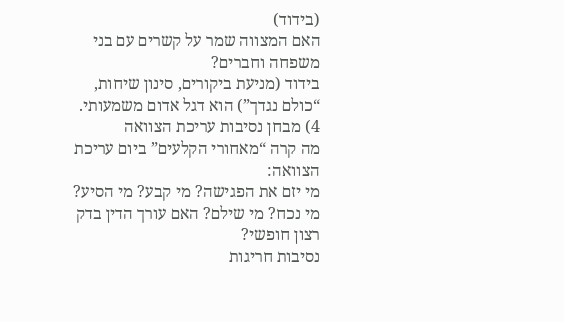(בידוד)
האם המצווה שמר על קשרים עם בני משפחה וחברים?
בידוד (מניעת ביקורים, סינון שיחות, “כולם נגדך”) הוא דגל אדום משמעותי.
4) מבחן נסיבות עריכת הצוואה
מה קרה “מאחורי הקלעים” ביום עריכת הצוואה:
מי יזם את הפגישה? מי קבע? מי הסיע? מי נכח? מי שילם? האם עורך הדין בדק רצון חופשי?
נסיבות חריגות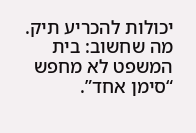יכולות להכריע תיק.
מה שחשוב: בית המשפט לא מחפש “סימן אחד”.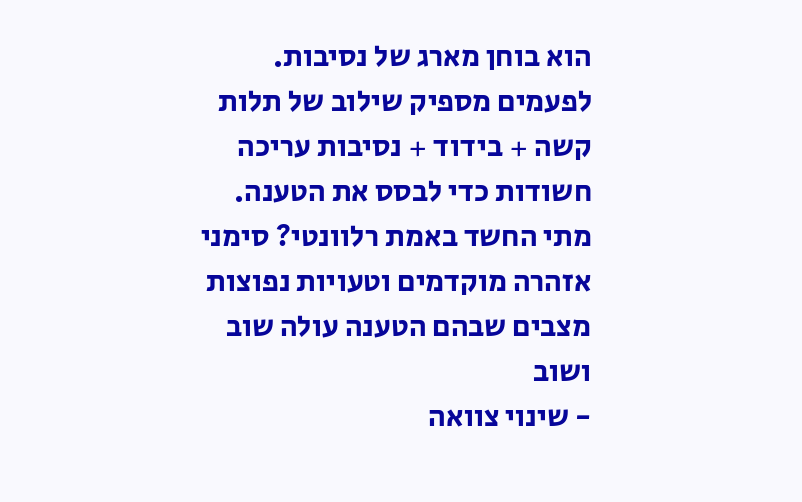הוא בוחן מארג של נסיבות. לפעמים מספיק שילוב של תלות קשה + בידוד + נסיבות עריכה חשודות כדי לבסס את הטענה.
מתי החשד באמת רלוונטי? סימני אזהרה מוקדמים וטעויות נפוצות
מצבים שבהם הטענה עולה שוב ושוב
- שינוי צוואה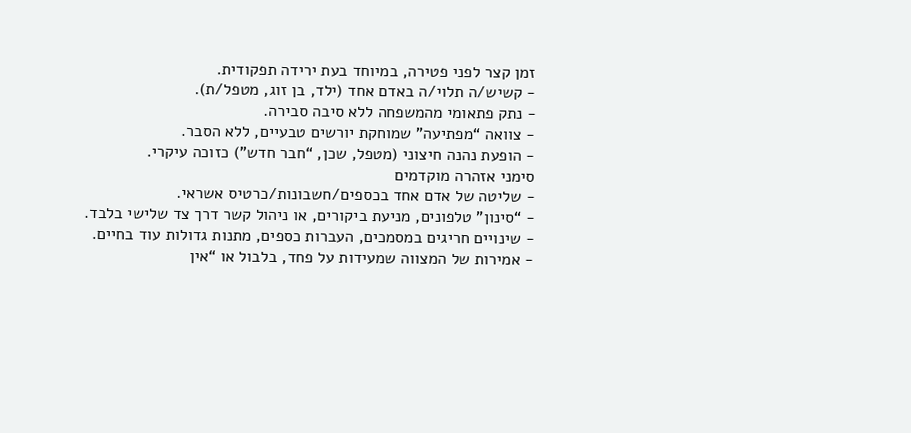זמן קצר לפני פטירה, במיוחד בעת ירידה תפקודית.
- קשיש/ה תלוי/ה באדם אחד (ילד, בן זוג, מטפל/ת).
- נתק פתאומי מהמשפחה ללא סיבה סבירה.
- צוואה “מפתיעה” שמוחקת יורשים טבעיים, ללא הסבר.
- הופעת נהנה חיצוני (מטפל, שכן, “חבר חדש”) כזוכה עיקרי.
סימני אזהרה מוקדמים
- שליטה של אדם אחד בכספים/חשבונות/כרטיס אשראי.
- “סינון” טלפונים, מניעת ביקורים, או ניהול קשר דרך צד שלישי בלבד.
- שינויים חריגים במסמכים, העברות כספים, מתנות גדולות עוד בחיים.
- אמירות של המצווה שמעידות על פחד, בלבול או “אין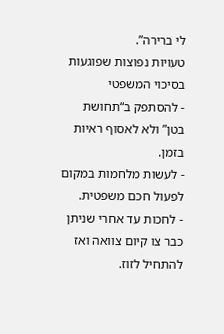לי ברירה”.
טעויות נפוצות שפוגעות בסיכוי המשפטי
- להסתפק ב“תחושת בטן” ולא לאסוף ראיות בזמן.
- לעשות מלחמות במקום לפעול חכם משפטית.
- לחכות עד אחרי שניתן כבר צו קיום צוואה ואז להתחיל לזוז.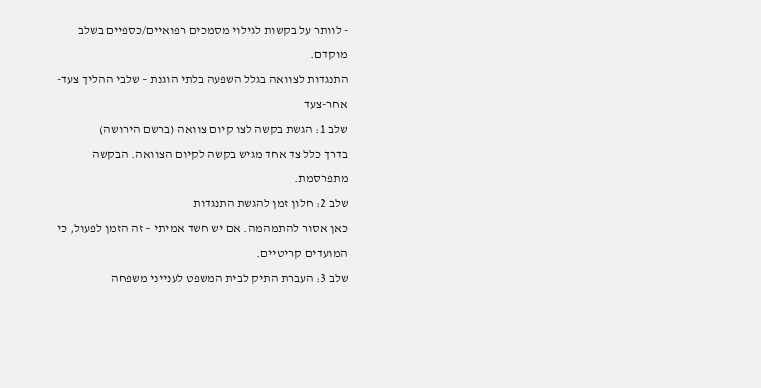- לוותר על בקשות לגילוי מסמכים רפואיים/כספיים בשלב מוקדם.
התנגדות לצוואה בגלל השפעה בלתי הוגנת – שלבי ההליך צעד-אחר-צעד
שלב 1: הגשת בקשה לצו קיום צוואה (ברשם הירושה)
בדרך כלל צד אחד מגיש בקשה לקיום הצוואה. הבקשה מתפרסמת.
שלב 2: חלון זמן להגשת התנגדות
כאן אסור להתמהמה. אם יש חשד אמיתי – זה הזמן לפעול, כי המועדים קריטיים.
שלב 3: העברת התיק לבית המשפט לענייני משפחה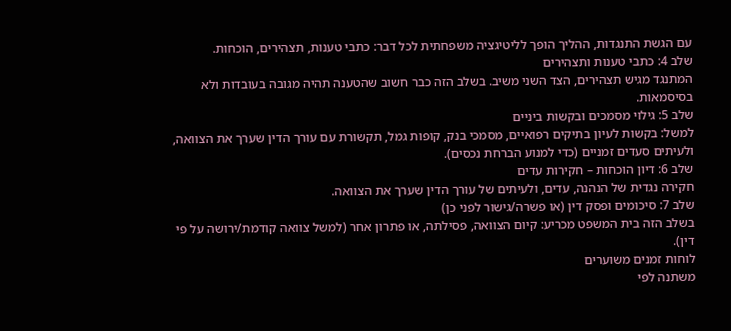עם הגשת התנגדות, ההליך הופך לליטיגציה משפחתית לכל דבר: כתבי טענות, תצהירים, הוכחות.
שלב 4: כתבי טענות ותצהירים
המתנגד מגיש תצהירים, הצד השני משיב. בשלב הזה כבר חשוב שהטענה תהיה מגובה בעובדות ולא בסיסמאות.
שלב 5: גילוי מסמכים ובקשות ביניים
למשל: בקשות לעיון בתיקים רפואיים, מסמכי בנק, קופות גמל, תקשורת עם עורך הדין שערך את הצוואה, ולעיתים סעדים זמניים (כדי למנוע הברחת נכסים).
שלב 6: דיון הוכחות – חקירות עדים
חקירה נגדית של הנהנה, עדים, ולעיתים של עורך הדין שערך את הצוואה.
שלב 7: סיכומים ופסק דין (או פשרה/גישור לפני כן)
בשלב הזה בית המשפט מכריע: קיום הצוואה, פסילתה, או פתרון אחר (למשל צוואה קודמת/ירושה על פי דין).
לוחות זמנים משוערים
משתנה לפי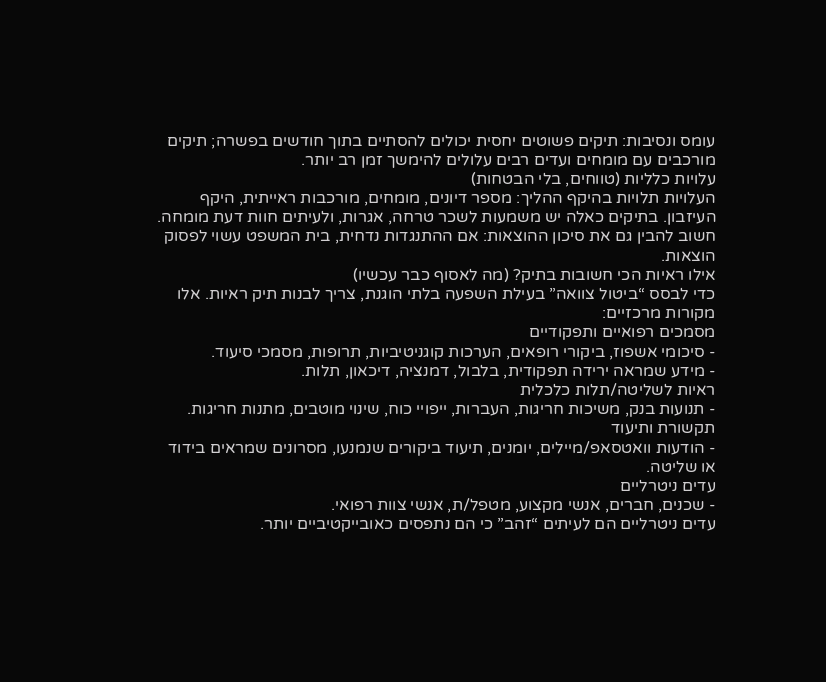עומס ונסיבות: תיקים פשוטים יחסית יכולים להסתיים בתוך חודשים בפשרה; תיקים מורכבים עם מומחים ועדים רבים עלולים להימשך זמן רב יותר.
עלויות כלליות (טווחים, בלי הבטחות)
העלויות תלויות בהיקף ההליך: מספר דיונים, מומחים, מורכבות ראייתית, היקף העיזבון. בתיקים כאלה יש משמעות לשכר טרחה, אגרות, ולעיתים חוות דעת מומחה. חשוב להבין גם את סיכון ההוצאות: אם ההתנגדות נדחית, בית המשפט עשוי לפסוק הוצאות.
אילו ראיות הכי חשובות בתיק? (מה לאסוף כבר עכשיו)
כדי לבסס “ביטול צוואה” בעילת השפעה בלתי הוגנת, צריך לבנות תיק ראיות. אלו מקורות מרכזיים:
מסמכים רפואיים ותפקודיים
- סיכומי אשפוז, ביקורי רופאים, הערכות קוגניטיביות, תרופות, מסמכי סיעוד.
- מידע שמראה ירידה תפקודית, בלבול, דמנציה, דיכאון, תלות.
ראיות לשליטה/תלות כלכלית
- תנועות בנק, משיכות חריגות, העברות, ייפויי כוח, שינוי מוטבים, מתנות חריגות.
תקשורת ותיעוד
- הודעות וואטסאפ/מיילים, יומנים, תיעוד ביקורים שנמנעו, מסרונים שמראים בידוד או שליטה.
עדים ניטרליים
- שכנים, חברים, אנשי מקצוע, מטפל/ת, אנשי צוות רפואי.
עדים ניטרליים הם לעיתים “זהב” כי הם נתפסים כאובייקטיביים יותר.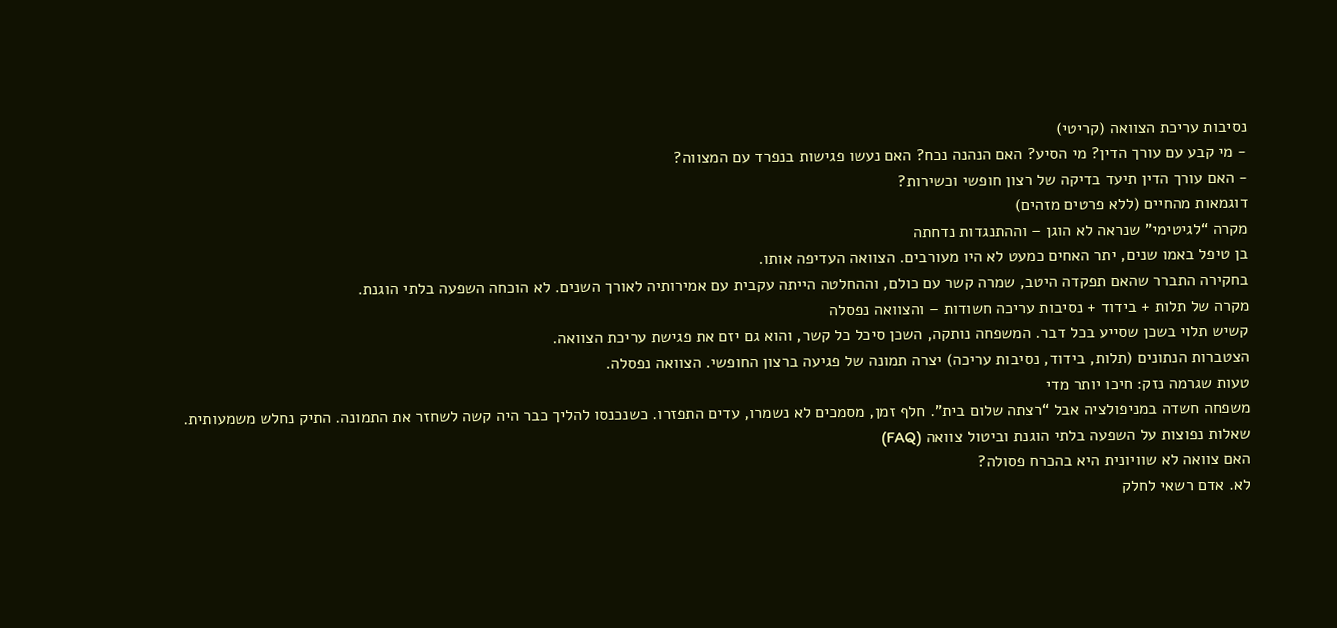נסיבות עריכת הצוואה (קריטי)
- מי קבע עם עורך הדין? מי הסיע? האם הנהנה נכח? האם נעשו פגישות בנפרד עם המצווה?
- האם עורך הדין תיעד בדיקה של רצון חופשי וכשירות?
דוגמאות מהחיים (ללא פרטים מזהים)
מקרה “לגיטימי” שנראה לא הוגן – וההתנגדות נדחתה
בן טיפל באמו שנים, יתר האחים כמעט לא היו מעורבים. הצוואה העדיפה אותו.
בחקירה התברר שהאם תפקדה היטב, שמרה קשר עם כולם, וההחלטה הייתה עקבית עם אמירותיה לאורך השנים. לא הוכחה השפעה בלתי הוגנת.
מקרה של תלות + בידוד + נסיבות עריכה חשודות – והצוואה נפסלה
קשיש תלוי בשכן שסייע בכל דבר. המשפחה נותקה, השכן סיכל כל קשר, והוא גם יזם את פגישת עריכת הצוואה.
הצטברות הנתונים (תלות, בידוד, נסיבות עריכה) יצרה תמונה של פגיעה ברצון החופשי. הצוואה נפסלה.
טעות שגרמה נזק: חיכו יותר מדי
משפחה חשדה במניפולציה אבל “רצתה שלום בית”. חלף זמן, מסמכים לא נשמרו, עדים התפזרו. כשנכנסו להליך כבר היה קשה לשחזר את התמונה. התיק נחלש משמעותית.
שאלות נפוצות על השפעה בלתי הוגנת וביטול צוואה (FAQ)
האם צוואה לא שוויונית היא בהכרח פסולה?
לא. אדם רשאי לחלק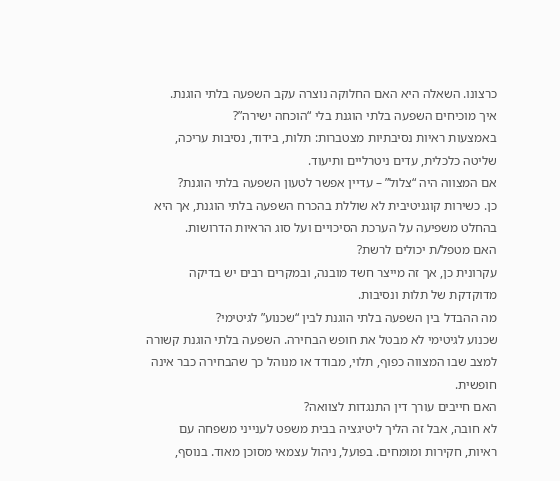כרצונו. השאלה היא האם החלוקה נוצרה עקב השפעה בלתי הוגנת.
איך מוכיחים השפעה בלתי הוגנת בלי “הוכחה ישירה”?
באמצעות ראיות נסיבתיות מצטברות: תלות, בידוד, נסיבות עריכה, שליטה כלכלית, עדים ניטרליים ותיעוד.
אם המצווה היה “צלול” – עדיין אפשר לטעון השפעה בלתי הוגנת?
כן. כשירות קוגניטיבית לא שוללת בהכרח השפעה בלתי הוגנת, אך היא בהחלט משפיעה על הערכת הסיכויים ועל סוג הראיות הדרושות.
האם מטפל/ת יכולים לרשת?
עקרונית כן, אך זה מייצר חשד מובנה, ובמקרים רבים יש בדיקה מדוקדקת של תלות ונסיבות.
מה ההבדל בין השפעה בלתי הוגנת לבין “שכנוע” לגיטימי?
שכנוע לגיטימי לא מבטל את חופש הבחירה. השפעה בלתי הוגנת קשורה למצב שבו המצווה כפוף, תלוי, מבודד או מנוהל כך שהבחירה כבר אינה חופשית.
האם חייבים עורך דין התנגדות לצוואה?
לא חובה, אבל זה הליך ליטיגציה בבית משפט לענייני משפחה עם ראיות, חקירות ומומחים. בפועל, ניהול עצמאי מסוכן מאוד. בנוסף,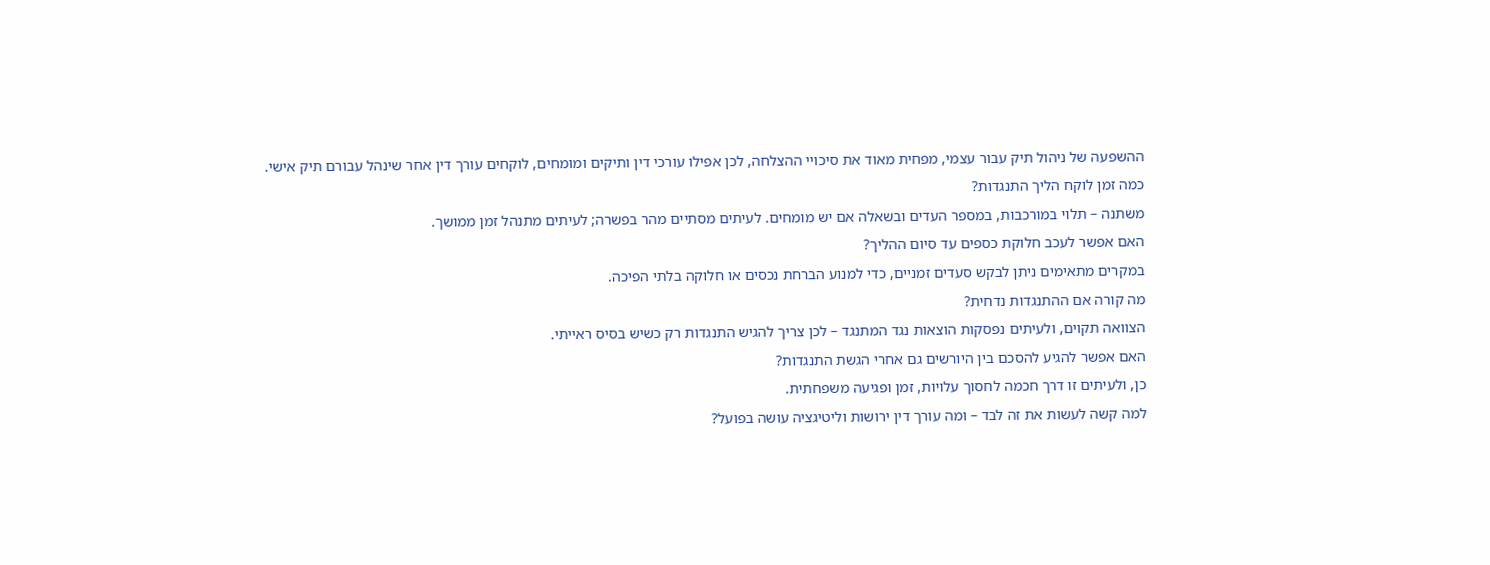ההשפעה של ניהול תיק עבור עצמי, מפחית מאוד את סיכויי ההצלחה, לכן אפילו עורכי דין ותיקים ומומחים, לוקחים עורך דין אחר שינהל עבורם תיק אישי.
כמה זמן לוקח הליך התנגדות?
משתנה – תלוי במורכבות, במספר העדים ובשאלה אם יש מומחים. לעיתים מסתיים מהר בפשרה; לעיתים מתנהל זמן ממושך.
האם אפשר לעכב חלוקת כספים עד סיום ההליך?
במקרים מתאימים ניתן לבקש סעדים זמניים, כדי למנוע הברחת נכסים או חלוקה בלתי הפיכה.
מה קורה אם ההתנגדות נדחית?
הצוואה תקוים, ולעיתים נפסקות הוצאות נגד המתנגד – לכן צריך להגיש התנגדות רק כשיש בסיס ראייתי.
האם אפשר להגיע להסכם בין היורשים גם אחרי הגשת התנגדות?
כן, ולעיתים זו דרך חכמה לחסוך עלויות, זמן ופגיעה משפחתית.
למה קשה לעשות את זה לבד – ומה עורך דין ירושות וליטיגציה עושה בפועל?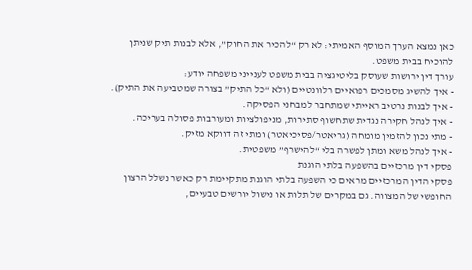כאן נמצא הערך המוסף האמיתי: לא רק “להכיר את החוק”, אלא לבנות תיק שניתן להוכיח בבית משפט.
עורך דין ירושות שעוסק בליטיגציה בבית משפט לענייני משפחה יודע:
- איך להשיג מסמכים רפואיים רלוונטיים (ולא “כל התיק” בצורה שמטביעה את התיק).
- איך לבנות נרטיב ראייתי שמתחבר למבחני הפסיקה.
- איך לנהל חקירה נגדית שתחשוף סתירות, מניפולציות ומעורבות פסולה בעריכה.
- מתי נכון להזמין מומחה (גריאטר/פסיכיאטר) ומתי זה דווקא מזיק.
- איך לנהל משא ומתן לפשרה בלי “להישרף” משפטית.
פסקי דין מרכזיים בהשפעה בלתי הוגנת
פסקי הדין המרכזיים מראים כי השפעה בלתי הוגנת מתקיימת רק כאשר נשלל הרצון החופשי של המצווה. גם במקרים של תלות או נישול יורשים טבעיים,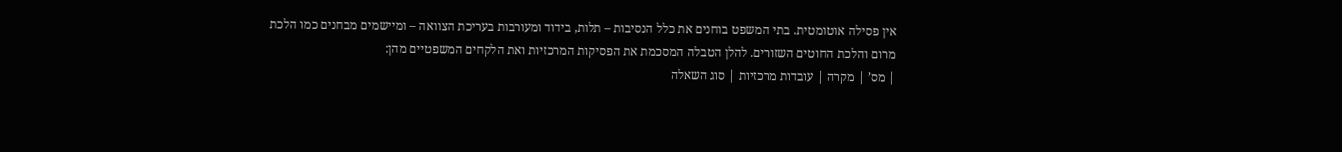אין פסילה אוטומטית. בתי המשפט בוחנים את כלל הנסיבות – תלות, בידוד ומעורבות בעריכת הצוואה – ומיישמים מבחנים כמו הלכת מרום והלכת החוטים השזורים. להלן הטבלה המסכמת את הפסיקות המרכזיות ואת הלקחים המשפטיים מהן:
| מס’ | מקרה | עובדות מרכזיות | סוג השאלה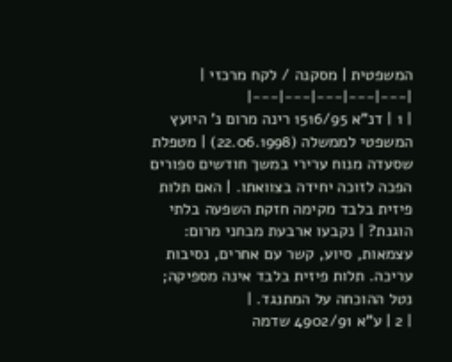המשפטית | מסקנה / לקח מרכזי |
|---|---|---|---|---|
| 1 | דנ"א 1516/95 רינה מרום נ' היועץ המשפטי לממשלה (22.06.1998) | מטפלת שסעדה מנוח ערירי במשך חודשים ספורים הפכה לזוכה יחידה בצוואתו. | האם תלות פיזית בלבד מקימה חזקת השפעה בלתי הוגנת? | נקבעו ארבעת מבחני מרום: עצמאות, סיוע, קשר עם אחרים, נסיבות עריכה. תלות פיזית בלבד אינה מספיקה; נטל ההוכחה על המתנגד. |
| 2 | ע"א 4902/91 שדמה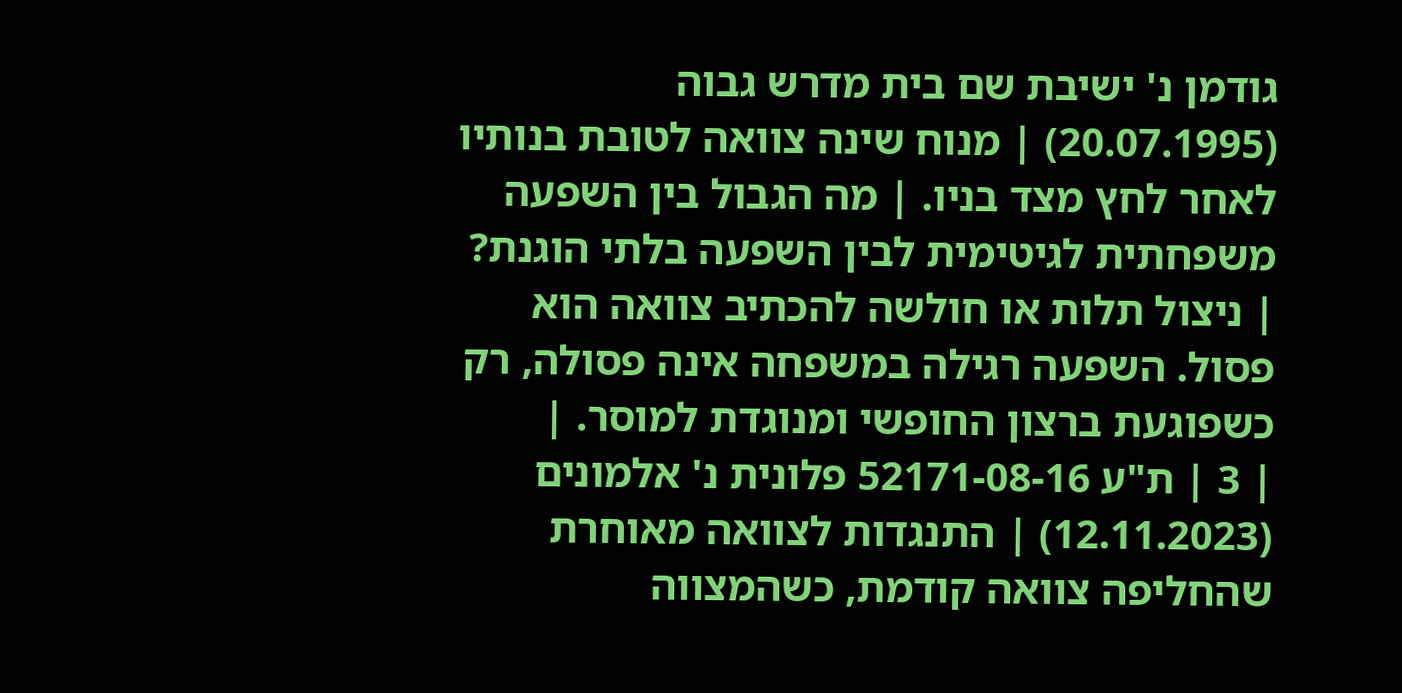גודמן נ' ישיבת שם בית מדרש גבוה (20.07.1995) | מנוח שינה צוואה לטובת בנותיו לאחר לחץ מצד בניו. | מה הגבול בין השפעה משפחתית לגיטימית לבין השפעה בלתי הוגנת? | ניצול תלות או חולשה להכתיב צוואה הוא פסול. השפעה רגילה במשפחה אינה פסולה, רק כשפוגעת ברצון החופשי ומנוגדת למוסר. |
| 3 | ת"ע 52171-08-16 פלונית נ' אלמונים (12.11.2023) | התנגדות לצוואה מאוחרת שהחליפה צוואה קודמת, כשהמצווה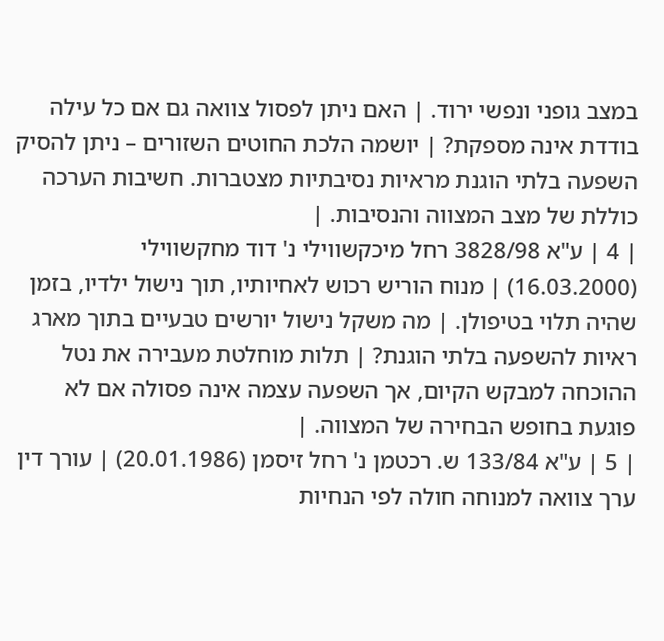במצב גופני ונפשי ירוד. | האם ניתן לפסול צוואה גם אם כל עילה בודדת אינה מספקת? | יושמה הלכת החוטים השזורים – ניתן להסיק השפעה בלתי הוגנת מראיות נסיבתיות מצטברות. חשיבות הערכה כוללת של מצב המצווה והנסיבות. |
| 4 | ע"א 3828/98 רחל מיכקשווילי נ' דוד מחקשווילי (16.03.2000) | מנוח הוריש רכוש לאחיותיו, תוך נישול ילדיו, בזמן שהיה תלוי בטיפולן. | מה משקל נישול יורשים טבעיים בתוך מארג ראיות להשפעה בלתי הוגנת? | תלות מוחלטת מעבירה את נטל ההוכחה למבקש הקיום, אך השפעה עצמה אינה פסולה אם לא פוגעת בחופש הבחירה של המצווה. |
| 5 | ע"א 133/84 ש. רכטמן נ' רחל זיסמן (20.01.1986) | עורך דין ערך צוואה למנוחה חולה לפי הנחיות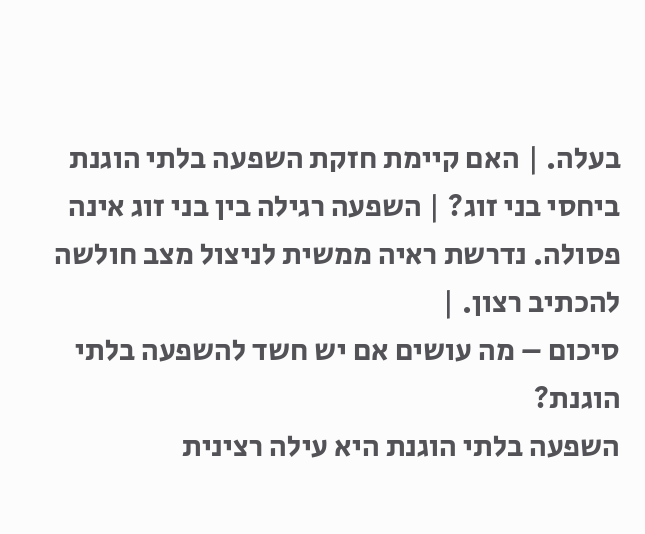בעלה. | האם קיימת חזקת השפעה בלתי הוגנת ביחסי בני זוג? | השפעה רגילה בין בני זוג אינה פסולה. נדרשת ראיה ממשית לניצול מצב חולשה להכתיב רצון. |
סיכום – מה עושים אם יש חשד להשפעה בלתי הוגנת?
השפעה בלתי הוגנת היא עילה רצינית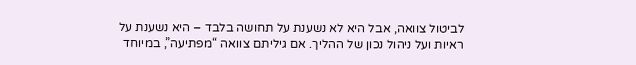לביטול צוואה, אבל היא לא נשענת על תחושה בלבד – היא נשענת על ראיות ועל ניהול נכון של ההליך. אם גיליתם צוואה “מפתיעה”, במיוחד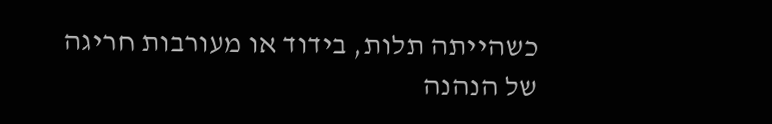כשהייתה תלות, בידוד או מעורבות חריגה של הנהנה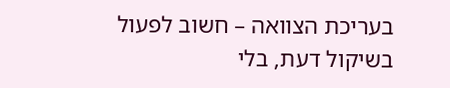בעריכת הצוואה – חשוב לפעול בשיקול דעת, בלי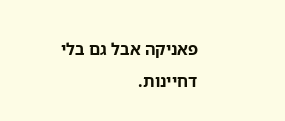פאניקה אבל גם בלי דחיינות.